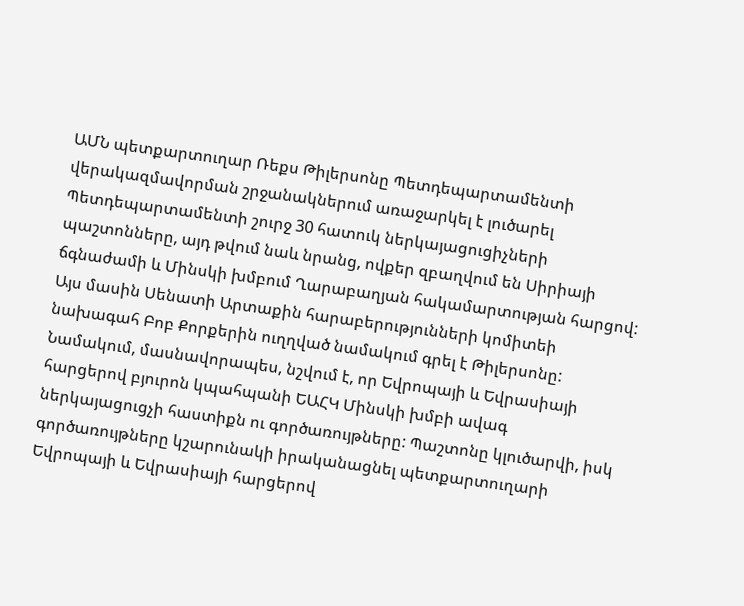ԱՄՆ պետքարտուղար Ռեքս Թիլերսոնը Պետդեպարտամենտի վերակազմավորման շրջանակներում առաջարկել է լուծարել Պետդեպարտամենտի շուրջ 30 հատուկ ներկայացուցիչների պաշտոնները, այդ թվում նաև նրանց, ովքեր զբաղվում են Սիրիայի ճգնաժամի և Մինսկի խմբում Ղարաբաղյան հակամարտության հարցով: Այս մասին Սենատի Արտաքին հարաբերությունների կոմիտեի նախագահ Բոբ Քորքերին ուղղված նամակում գրել է Թիլերսոնը: Նամակում, մասնավորապես, նշվում է, որ Եվրոպայի և Եվրասիայի հարցերով բյուրոն կպահպանի ԵԱՀԿ Մինսկի խմբի ավագ ներկայացուցչի հաստիքն ու գործառույթները: Պաշտոնը կլուծարվի, իսկ գործառույթները կշարունակի իրականացնել պետքարտուղարի Եվրոպայի և Եվրասիայի հարցերով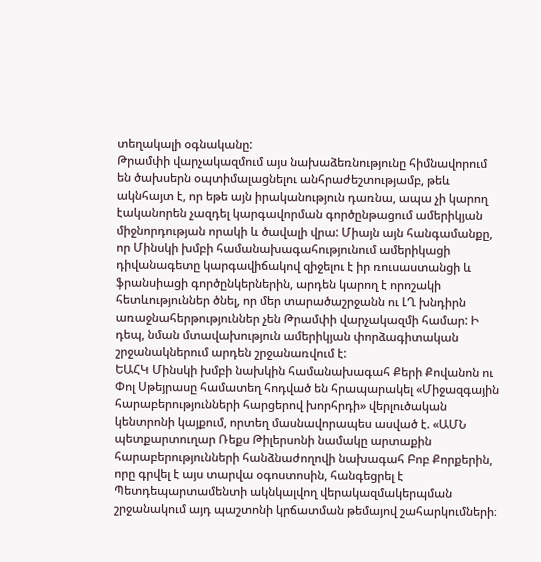տեղակալի օգնականը:
Թրամփի վարչակազմում այս նախաձեռնությունը հիմնավորում են ծախսերն օպտիմալացնելու անհրաժեշտությամբ, թեև ակնհայտ է, որ եթե այն իրականություն դառնա, ապա չի կարող էականորեն չազդել կարգավորման գործընթացում ամերիկյան միջնորդության որակի և ծավալի վրա: Միայն այն հանգամանքը, որ Մինսկի խմբի համանախագահությունում ամերիկացի դիվանագետը կարգավիճակով զիջելու է իր ռուսաստանցի և ֆրանսիացի գործընկերներին, արդեն կարող է որոշակի հետևություններ ծնել, որ մեր տարածաշրջանն ու ԼՂ խնդիրն առաջնահերթություններ չեն Թրամփի վարչակազմի համար: Ի դեպ, նման մտավախություն ամերիկյան փորձագիտական շրջանակներում արդեն շրջանառվում է:
ԵԱՀԿ Մինսկի խմբի նախկին համանախագահ Քերի Քովանոն ու Փոլ Սթեյրասը համատեղ հոդված են հրապարակել «Միջազգային հարաբերությունների հարցերով խորհրդի» վերլուծական կենտրոնի կայքում, որտեղ մասնավորապես ասված է. «ԱՄՆ պետքարտուղար Ռեքս Թիլերսոնի նամակը արտաքին հարաբերությունների հանձնաժողովի նախագահ Բոբ Քորքերին, որը գրվել է այս տարվա օգոստոսին, հանգեցրել է Պետդեպարտամենտի ակնկալվող վերակազմակերպման շրջանակում այդ պաշտոնի կրճատման թեմայով շահարկումների։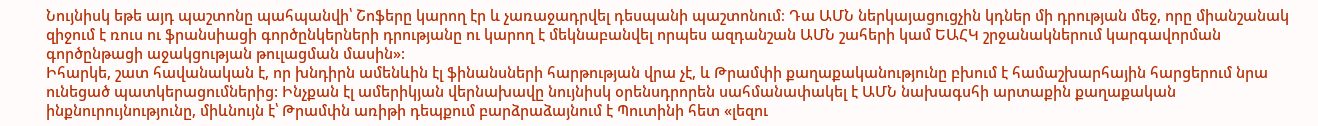Նույնիսկ եթե այդ պաշտոնը պահպանվի՝ Շոֆերը կարող էր և չառաջադրվել դեսպանի պաշտոնում։ Դա ԱՄՆ ներկայացուցչին կդներ մի դրության մեջ, որը միանշանակ զիջում է ռուս ու ֆրանսիացի գործընկերների դրությանը ու կարող է մեկնաբանվել որպես ազդանշան ԱՄՆ շահերի կամ ԵԱՀԿ շրջանակներում կարգավորման գործընթացի աջակցության թուլացման մասին»:
Իհարկե, շատ հավանական է, որ խնդիրն ամենևին էլ ֆինանսների հարթության վրա չէ, և Թրամփի քաղաքականությունը բխում է համաշխարհային հարցերում նրա ունեցած պատկերացումներից: Ինչքան էլ ամերիկյան վերնախավը նույնիսկ օրենսդրորեն սահմանափակել է ԱՄՆ նախագսհի արտաքին քաղաքական ինքնուրույնությունը, միևնույն է՝ Թրամփն առիթի դեպքում բարձրաձայնում է Պուտինի հետ «լեզու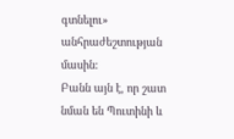գտնելու» անհրաժեշտության մասին:
Բանն այն է, որ շատ նման են Պուտինի և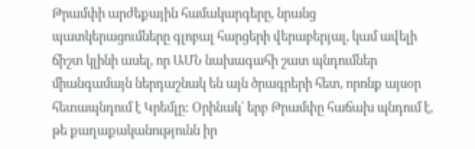Թրամփի արժեքային համակարգերը, նրանց պատկերացումները գլոբալ հարցերի վերաբերյալ, կամ ավելի ճիշտ կլինի ասել, որ ԱՄՆ նախագահի շատ պնդումներ միանգամայն ներդաշնակ են այն ծրագրերի հետ, որոնք այսօր հետապնդում է Կրեմլը: Օրինակ՝ երբ Թրամփը հաճախ պնդում է, թե քաղաքականությունն իր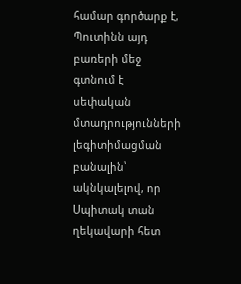համար գործարք է, Պուտինն այդ բառերի մեջ գտնում է սեփական մտադրությունների լեգիտիմացման բանալին՝ ակնկալելով, որ Սպիտակ տան ղեկավարի հետ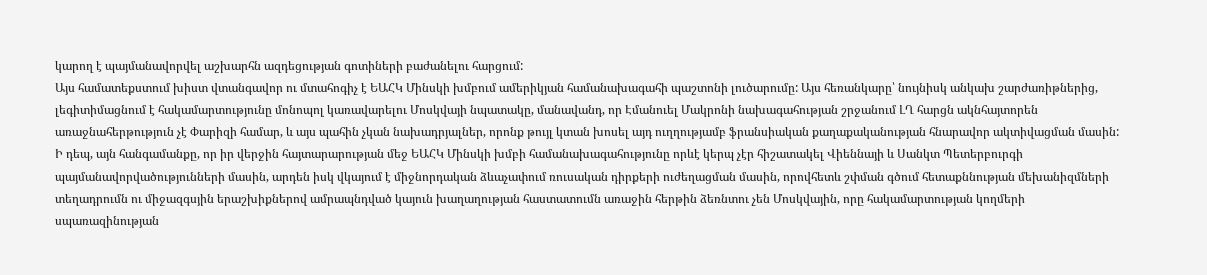կարող է պայմանավորվել աշխարհն ազդեցության գոտիների բաժանելու հարցում:
Այս համատեքստում խիստ վտանգավոր ու մտահոգիչ է ԵԱՀԿ Մինսկի խմբում ամերիկյան համանախագահի պաշտոնի լուծարումը: Այս հեռանկարը՝ նույնիսկ անկախ շարժառիթներից, լեգիտիմացնում է հակամարտությունը մոնոպոլ կառավարելու Մոսկվայի նպատակը, մանավանդ, որ Էմանուել Մակրոնի նախագահության շրջանում ԼՂ հարցն ակնհայտորեն առաջնահերթություն չէ Փարիզի համար, և այս պահին չկան նախադրյալներ, որոնք թույլ կտան խոսել այդ ուղղությամբ ֆրանսիական քաղաքականության հնարավոր ակտիվացման մասին: Ի դեպ, այն հանգամանքը, որ իր վերջին հայտարարության մեջ ԵԱՀԿ Մինսկի խմբի համանախագահությունը որևէ կերպ չէր հիշատակել Վիեննայի և Սանկտ Պետերբուրգի պայմանավորվածությունների մասին, արդեն իսկ վկայում է միջնորդական ձևաչափում ռուսական դիրքերի ուժեղացման մասին, որովհետև շփման գծում հետաքննության մեխանիզմների տեղադրումն ու միջազգսյին երաշխիքներով ամրապնդված կայուն խաղաղության հաստատումն առաջին հերթին ձեռնտու չեն Մոսկվային, որը հակամարտության կողմերի սպառազինության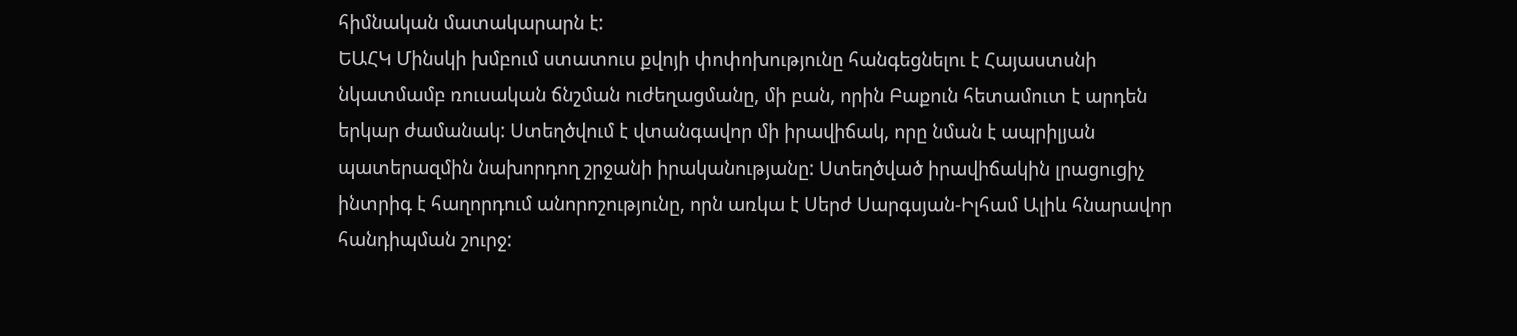հիմնական մատակարարն է:
ԵԱՀԿ Մինսկի խմբում ստատուս քվոյի փոփոխությունը հանգեցնելու է Հայաստսնի նկատմամբ ռուսական ճնշման ուժեղացմանը, մի բան, որին Բաքուն հետամուտ է արդեն երկար ժամանակ: Ստեղծվում է վտանգավոր մի իրավիճակ, որը նման է ապրիլյան պատերազմին նախորդող շրջանի իրականությանը: Ստեղծված իրավիճակին լրացուցիչ ինտրիգ է հաղորդում անորոշությունը, որն առկա է Սերժ Սարգսյան-Իլհամ Ալիև հնարավոր հանդիպման շուրջ: